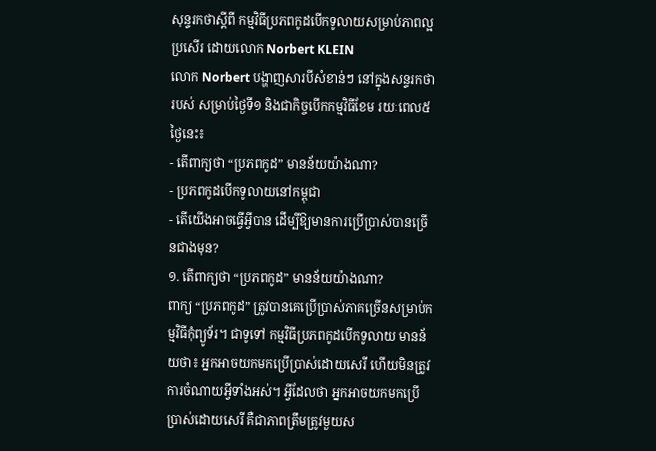សុន្ទរកថាស្តីពី កម្មវិធីប្រភពកូដបើកទូលាយសម្រាប់ភាពល្អប្រសើរ ដោយលោក Norbert KLEIN
លោក Norbert បង្ហាញសារបីសំខាន់ៗ នៅក្នុងសន្ទរកថារបស់ សម្រាប់ថ្ងៃទី១ និងជាកិច្ចបើកកម្មវិធីខែម រយៈពេល៥ថ្ងៃនេះ៖
- តើពាក្យថា “ប្រភពកូដ” មានន័យយ៉ាងណា?
- ប្រភពកូដបើកទូលាយនៅកម្ពុជា
- តើយើងអាចធ្វើអ្វីបាន ដើម្បីឱ្យមានការប្រើប្រាស់បានច្រើនជាងមុន?
១. តើពាក្យថា “ប្រភពកូដ” មានន័យយ៉ាងណា?
ពាក្យ “ប្រភពកូដ” ត្រូវបានគេប្រើប្រាស់ភាគច្រើនសម្រាប់កម្មវិធីកុំព្យូទ័រ។ ជាទូទៅ កម្មវិធីប្រភពកូដបើកទូលាយ មានន័យថា៖ អ្នកអាចយកមកប្រើប្រាស់ដោយសេរី ហើយមិនត្រូវការចំណាយអ្វីទាំងអស់។ អ្វីដែលថា អ្នកអាចយកមកប្រើប្រាស់ដោយសេរី គឺជាភាពត្រឹមត្រូវមួយស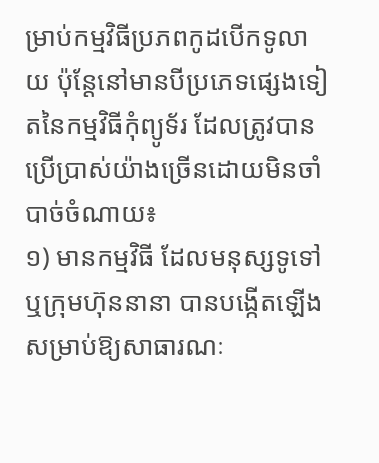ម្រាប់កម្មវិធីប្រភពកូដបើកទូលាយ ប៉ុន្តែនៅមានបីប្រភេទផ្សេងទៀតនៃកម្មវិធីកុំព្យូទ័រ ដែលត្រូវបានប្រើប្រាស់យ៉ាងច្រើនដោយមិនចាំបាច់ចំណាយ៖
១) មានកម្មវិធី ដែលមនុស្សទូទៅ ឬក្រុមហ៊ុននានា បានបង្កើតឡើងសម្រាប់ឱ្យសាធារណៈ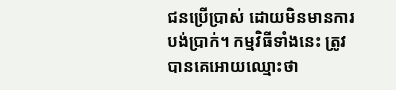ជនប្រើប្រាស់ ដោយមិនមានការបង់ប្រាក់។ កម្មវិធីទាំងនេះ ត្រូវបានគេអោយឈ្មោះថា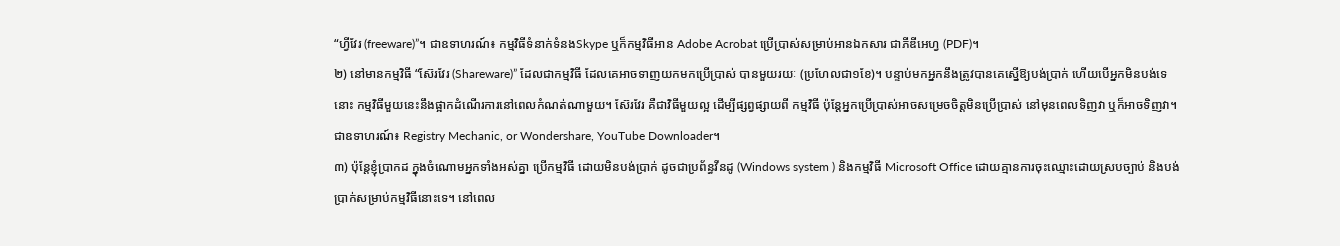“ហ្វីវែរ (freeware)”។ ជាឧទាហរណ៍៖ កម្មវិធីទំនាក់ទំនងSkype ឬក៏កម្មវិធីអាន Adobe Acrobat ប្រើប្រាស់សម្រាប់អានឯកសារ ជាភីឌីអេហ្វ (PDF)។
២) នៅមានកម្មវិធី “ស៊ែរវែរ (Shareware)” ដែលជាកម្មវិធី ដែលគេអាចទាញយកមកប្រើប្រាស់ បានមួយរយៈ (ប្រហែលជា១ខែ)។ បន្ទាប់មកអ្នកនឹងត្រូវបានគេស្នើឱ្យបង់ប្រាក់ ហើយបើអ្នកមិនបង់ទេនោះ កម្មវិធីមួយនេះនឹងផ្អាកដំណើរការនៅពេលកំណត់ណាមួយ។ ស៊ែរវែរ គឺជាវិធីមួយល្អ ដើម្បីផ្សព្វផ្សាយពី កម្មវិធី ប៉ុន្តែអ្នកប្រើប្រាស់អាចសម្រេចចិត្តមិនប្រើប្រាស់ នៅមុនពេលទិញវា ឬក៏អាចទិញវា។ ជាឧទាហរណ៍៖ Registry Mechanic, or Wondershare, YouTube Downloader។
៣) ប៉ុន្តែខ្ញុំប្រាកដ ក្នុងចំណោមអ្នកទាំងអស់គ្នា ប្រើកម្មវិធី ដោយមិនបង់ប្រាក់ ដូចជាប្រព័ន្ធវីនដូ (Windows system ) និងកម្មវិធី Microsoft Office ដោយគ្មានការចុះឈ្មោះដោយស្របច្បាប់ និងបង់ប្រាក់សម្រាប់កម្មវិធីនោះទេ។ នៅពេល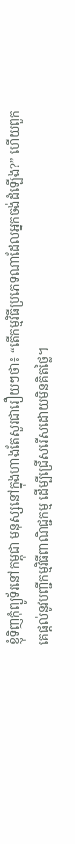ខ្ញុំទិញកុំព្យូទ័រនៅកម្ពុជា មនុស្សនៅក្នុងហាងតែសួរជារឿយៗថា៖ “តើកម្មវិធីប្រភេទណាដែលអ្នកចង់ដំឡើង?” ហើយពួកគេផ្តល់នូវបញ្ជីកម្មវិធីពាណិជ្ជកម្ម ដើម្បីជ្រើសរើសដោយមិនគិតថ្លៃ។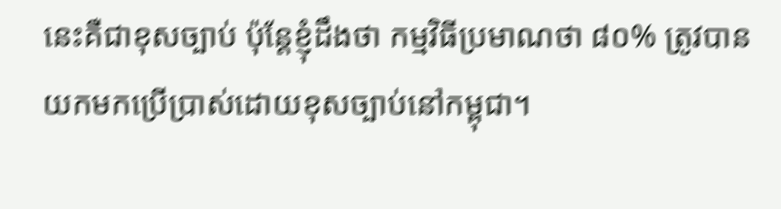នេះគឺជាខុសច្បាប់ ប៉ុន្តែខ្ញុំដឹងថា កម្មវិធីប្រមាណថា ៨០% ត្រូវបានយកមកប្រើប្រាស់ដោយខុសច្បាប់នៅកម្ពុជា។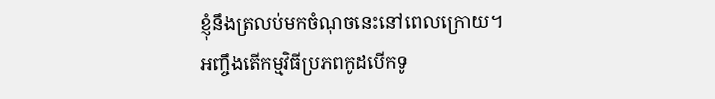ខ្ញុំនឹងត្រលប់មកចំណុចនេះនៅពេលក្រោយ។
អញ្ចឹងតើកម្មវិធីប្រភពកូដបើកទូ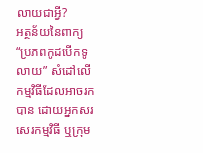លាយជាអ្វី?
អត្ថន័យនៃពាក្យ “ប្រភពកូដបើកទូលាយ” សំដៅលើកម្មវិធីដែលអាចរកបាន ដោយអ្នកសរសេរកម្មវិធី ឬក្រុម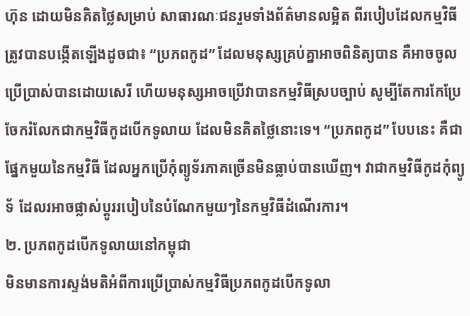ហ៊ុន ដោយមិនគិតថ្លៃសម្រាប់ សាធារណៈជនរួមទាំងព័ត៌មានលម្អិត ពីរបៀបដែលកម្មវិធីត្រូវបានបង្កើតឡើងដូចជា៖ “ប្រភពកូដ” ដែលមនុស្សគ្រប់គ្នាអាចពិនិត្យបាន គឺអាចចូលប្រើប្រាស់បានដោយសេរី ហើយមនុស្សអាចប្រើវាបានកម្មវិធីស្របច្បាប់ សូម្បីតែការកែប្រែ ចែករំលែកជាកម្មវិធីកូដបើកទូលាយ ដែលមិនគិតថ្លៃនោះទេ។ “ប្រភពកូដ” បែបនេះ គឺជាផ្នែកមួយនៃកម្មវិធី ដែលអ្នកប្រើកុំព្យូទ័រភាគច្រើនមិនធ្លាប់បានឃើញ។ វាជាកម្មវិធីកូដកុំព្យូទ័ ដែលរអាចផ្លាស់ប្តូររបៀបនៃបំណែកមួយៗនៃកម្មវិធីដំណើរការ។
២. ប្រភពកូដបើកទូលាយនៅកម្ពុជា
មិនមានការស្ទង់មតិអំពីការប្រើប្រាស់កម្មវិធីប្រភពកូដបើកទូលា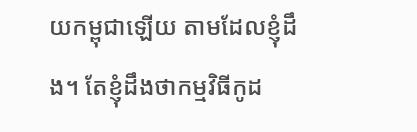យកម្ពុជាឡើយ តាមដែលខ្ញុំដឹង។ តែខ្ញុំដឹងថាកម្មវិធីកូដ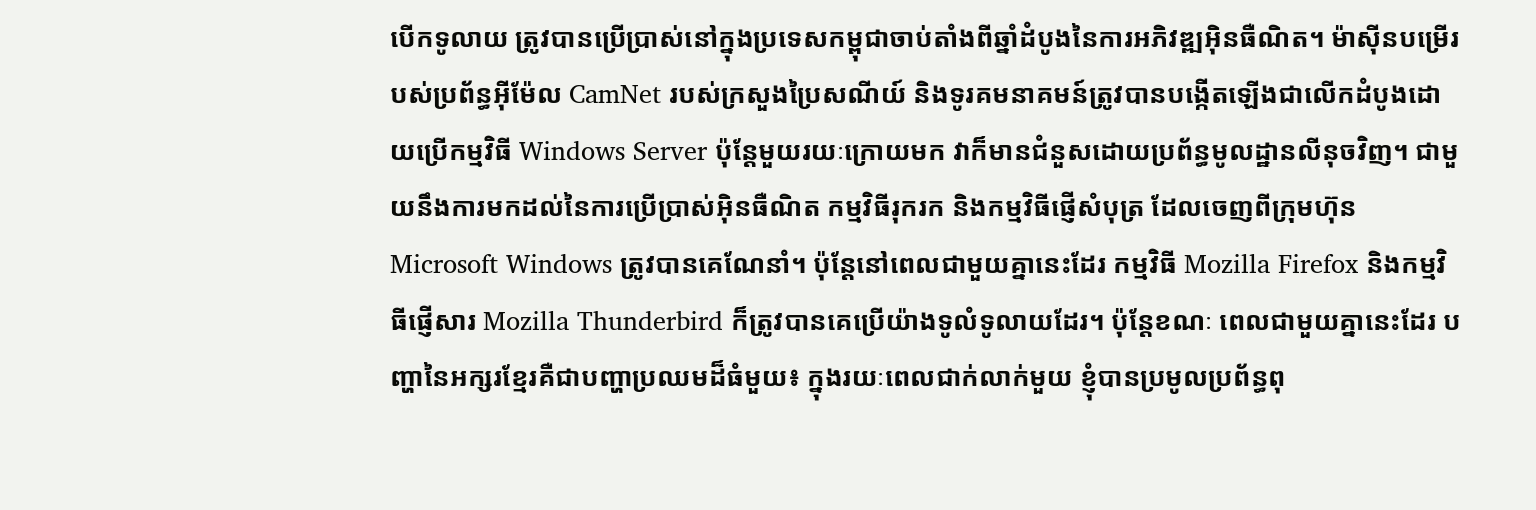បើកទូលាយ ត្រូវបានប្រើប្រាស់នៅក្នុងប្រទេសកម្ពុជាចាប់តាំងពីឆ្នាំដំបូងនៃការអភិវឌ្ឍអ៊ិនធឺណិត។ ម៉ាស៊ីនបម្រើរបស់ប្រព័ន្ធអ៊ីម៉ែល CamNet របស់ក្រសួងប្រៃសណីយ៍ និងទូរគមនាគមន៍ត្រូវបានបង្កើតឡើងជាលើកដំបូងដោយប្រើកម្មវិធី Windows Server ប៉ុន្តែមួយរយៈក្រោយមក វាក៏មានជំនួសដោយប្រព័ន្ធមូលដ្ឋានលីនុចវិញ។ ជាមួយនឹងការមកដល់នៃការប្រើប្រាស់អ៊ិនធឺណិត កម្មវិធីរុករក និងកម្មវិធីផ្ញើសំបុត្រ ដែលចេញពីក្រុមហ៊ុន Microsoft Windows ត្រូវបានគេណែនាំ។ ប៉ុន្តែនៅពេលជាមួយគ្នានេះដែរ កម្មវិធី Mozilla Firefox និងកម្មវិធីផ្ញើសារ Mozilla Thunderbird ក៏ត្រូវបានគេប្រើយ៉ាងទូលំទូលាយដែរ។ ប៉ុន្តែខណៈ ពេលជាមួយគ្នានេះដែរ បញ្ហានៃអក្សរខ្មែរគឺជាបញ្ហាប្រឈមដ៏ធំមួយ៖ ក្នុងរយៈពេលជាក់លាក់មួយ ខ្ញុំបានប្រមូលប្រព័ន្ធពុ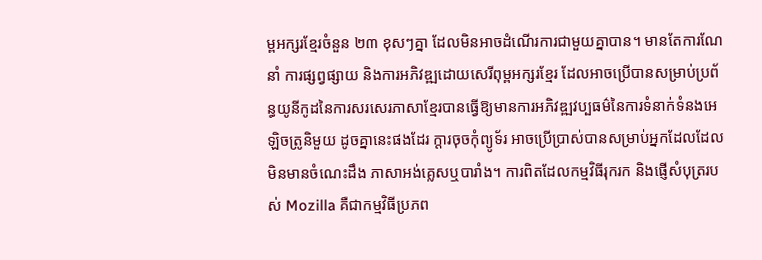ម្ពអក្សរខ្មែរចំនួន ២៣ ខុសៗគ្នា ដែលមិនអាចដំណើរការជាមួយគ្នាបាន។ មានតែការណែនាំ ការផ្សព្វផ្សាយ និងការអភិវឌ្ឍដោយសេរីពុម្ពអក្សរខ្មែរ ដែលអាចប្រើបានសម្រាប់ប្រព័ន្ធយូនីកូដនៃការសរសេរភាសាខ្មែរបានធ្វើឱ្យមានការអភិវឌ្ឍវប្បធម៌នៃការទំនាក់ទំនងអេឡិចត្រូនិមួយ ដូចគ្នានេះផងដែរ ក្តារចុចកុំព្យូទ័រ អាចប្រើប្រាស់បានសម្រាប់អ្នកដែលដែលមិនមានចំណេះដឹង ភាសាអង់គ្លេសឬបារាំង។ ការពិតដែលកម្មវិធីរុករក និងផ្ញើសំបុត្ររបស់ Mozilla គឺជាកម្មវិធីប្រភព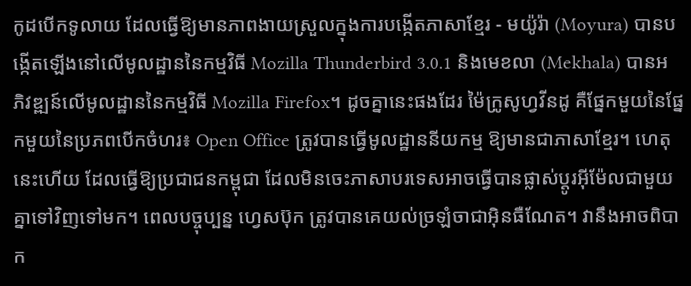កូដបើកទូលាយ ដែលធ្វើឱ្យមានភាពងាយស្រួលក្នុងការបង្កើតភាសាខ្មែរ - មយ៉ូរ៉ា (Moyura) បានបង្កើតឡើងនៅលើមូលដ្ឋាននៃកម្មវិធី Mozilla Thunderbird 3.0.1 និងមេខលា (Mekhala) បានអភិវឌ្ឍន៍លើមូលដ្ឋាននៃកម្មវិធី Mozilla Firefox។ ដូចគ្នានេះផងដែរ ម៉ៃក្រូសូហ្វវីនដូ គឺផ្នែកមួយនៃផ្នែកមួយនៃប្រភពបើកចំហរ៖ Open Office ត្រូវបានធ្វើមូលដ្ឋាននីយកម្ម ឱ្យមានជាភាសាខ្មែរ។ ហេតុនេះហើយ ដែលធ្វើឱ្យប្រជាជនកម្ពុជា ដែលមិនចេះភាសាបរទេសអាចធ្វើបានផ្លាស់ប្តូរអ៊ីម៉ែលជាមួយគ្នាទៅវិញទៅមក។ ពេលបច្ចុប្បន្ន ហ្វេសប៊ុក ត្រូវបានគេយល់ច្រឡំចាជាអ៊ិនធឺណែត។ វានឹងអាចពិបាក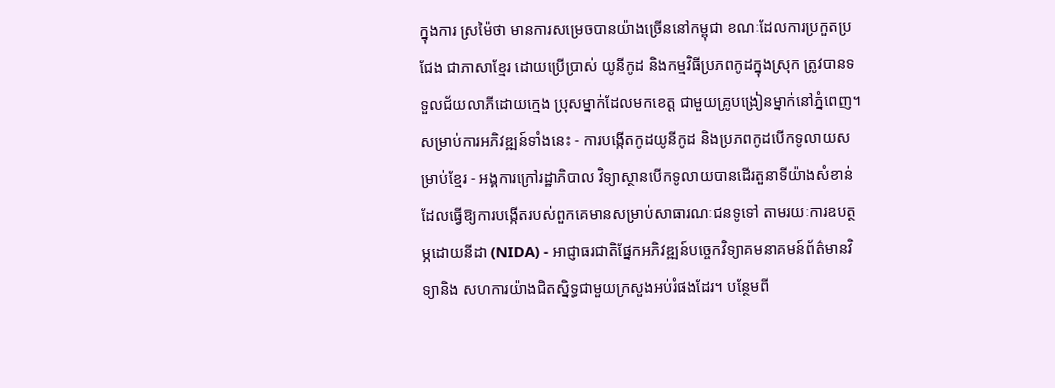ក្នុងការ ស្រម៉ៃថា មានការសម្រេចបានយ៉ាងច្រើននៅកម្ពុជា ខណៈដែលការប្រកួតប្រជែង ជាភាសាខ្មែរ ដោយប្រើប្រាស់ យូនីកូដ និងកម្មវិធីប្រភពកូដក្នុងស្រុក ត្រូវបានទទួលជ័យលាភីដោយក្មេង ប្រុសម្នាក់ដែលមកខេត្ត ជាមួយគ្រូបង្រៀនម្នាក់នៅភ្នំពេញ។ សម្រាប់ការអភិវឌ្ឍន៍ទាំងនេះ - ការបង្កើតកូដយូនីកូដ និងប្រភពកូដបើកទូលាយសម្រាប់ខ្មែរ - អង្គការក្រៅរដ្ឋាភិបាល វិទ្យាស្ថានបើកទូលាយបានដើរតួនាទីយ៉ាងសំខាន់ ដែលធ្វើឱ្យការបង្កើតរបស់ពួកគេមានសម្រាប់សាធារណៈជនទូទៅ តាមរយៈការឧបត្ថម្ភដោយនីដា (NIDA) - អាជ្ញាធរជាតិផ្នែកអភិវឌ្ឍន៍បច្ចេកវិទ្យាគមនាគមន៍ព័ត៌មានវិទ្យានិង សហការយ៉ាងជិតស្និទ្ធជាមួយក្រសួងអប់រំផងដែរ។ បន្ថែមពី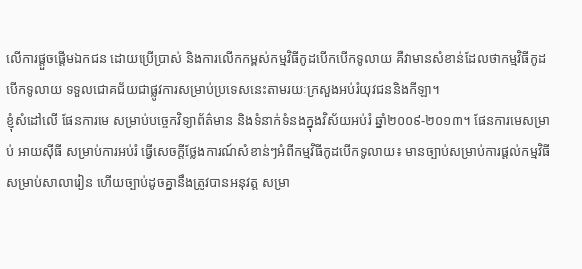លើការផ្តួចផ្តើមឯកជន ដោយប្រើប្រាស់ និងការលើកកម្ពស់កម្មវិធីកូដបើកបើកទូលាយ គឺវាមានសំខាន់ដែលថាកម្មវិធីកូដបើកទូលាយ ទទួលជោគជ័យជាផ្លូវការសម្រាប់ប្រទេសនេះតាមរយៈក្រសួងអប់រំយុវជននិងកីឡា។
ខ្ញុំសំដៅលើ ផែនការមេ សម្រាប់បច្ចេកវិទ្យាព័ត៌មាន និងទំនាក់ទំនងក្នុងវិស័យអប់រំ ឆ្នាំ២០០៩-២០១៣។ ផែនការមេសម្រាប់ អាយស៊ីធី សម្រាប់ការអប់រំ ធ្វើសេចក្តីថ្លែងការណ៍សំខាន់ៗអំពីកម្មវិធីកូដបើកទូលាយ៖ មានច្បាប់សម្រាប់ការផ្តល់កម្មវិធីសម្រាប់សាលារៀន ហើយច្បាប់ដូចគ្នានឹងត្រូវបានអនុវត្ត សម្រា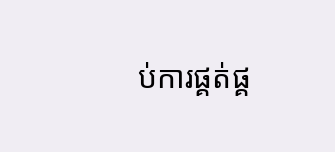ប់ការផ្គត់ផ្គ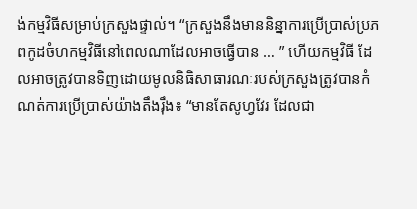ង់កម្មវិធីសម្រាប់ក្រសួងផ្ទាល់។ “ក្រសួងនឹងមាននិន្នាការប្រើប្រាស់ប្រភពកូដចំហកម្មវិធីនៅពេលណាដែលអាចធ្វើបាន … ” ហើយកម្មវិធី ដែលអាចត្រូវបានទិញដោយមូលនិធិសាធារណៈរបស់ក្រសួងត្រូវបានកំណត់ការប្រើប្រាស់យ៉ាងតឹងរ៉ឹង៖ “មានតែសូហ្វវែរ ដែលជា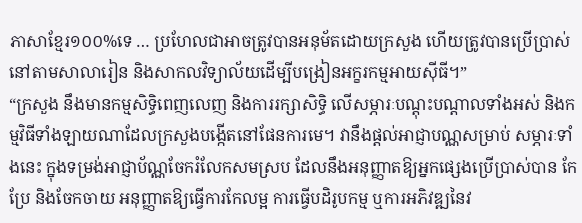ភាសាខ្មែរ១០០%ទេ … ប្រហែលជាអាចត្រូវបានអនុម័តដោយក្រសួង ហើយត្រូវបានប្រើប្រាស់ នៅតាមសាលារៀន និងសាកលវិទ្យាល័យដើម្បីបង្រៀនអក្ខរកម្មអាយស៊ីធី។”
“ក្រសួង នឹងមានកម្មសិទ្ធិពេញលេញ និងការរក្សាសិទ្ធិ លើសម្ភារៈបណ្តុះបណ្តាលទាំងអស់ និងកម្មវិធីទាំងឡាយណាដែលក្រសួងបង្កើតនៅផែនការមេ។ វានឹងផ្តល់អាជ្ញាបណ្ណសម្រាប់ សម្ភារៈទាំងនេះ ក្នុងទម្រង់អាជ្ញាប័ណ្ណចែករំលែកសមស្រប ដែលនឹងអនុញ្ញាតឱ្យអ្នកផ្សេងប្រើប្រាស់បាន កែប្រែ និងចែកចាយ អនុញ្ញាតឱ្យធ្វើការកែលម្អ ការធ្វើបដិរូបកម្ម ឬការអភិវឌ្ឍនៃវ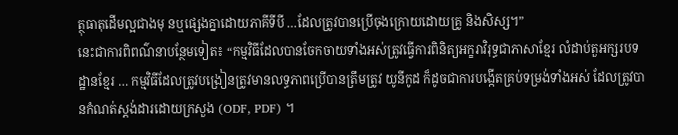ត្ថុធាតុដើមល្អជាងមុ នឬផ្សេងគ្នាដោយភាគីទីបី …ដែលត្រូវបានប្រើចុងក្រោយដោយគ្រូ និងសិស្ស។”
នេះជាការពិពណ៌នាបន្ថែមទៀត៖ “កម្មវិធីដែលបានចែកចាយទាំងអស់ត្រូវធ្វើការពិនិត្យអក្ខរាវិរុទ្ធជាភាសាខ្មែរ លំដាប់តួអក្សរបទដ្ឋានខ្មែរ … កម្មវិធីដែលត្រូវបង្រៀនត្រូវមានលទ្ធភាពប្រើបានត្រឹមត្រូវ យូនីកូដ ក៏ដូចជាការបង្កើតគ្រប់ទម្រង់ទាំងអស់ ដែលត្រូវបានកំណត់ស្តង់ដារដោយក្រសួង (ODF, PDF) ។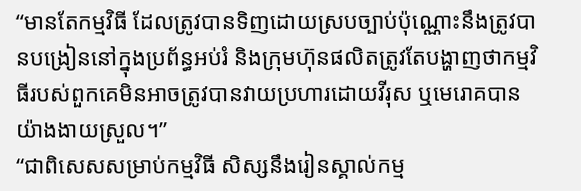“មានតែកម្មវិធី ដែលត្រូវបានទិញដោយស្របច្បាប់ប៉ុណ្ណោះនឹងត្រូវបានបង្រៀននៅក្នុងប្រព័ន្ធអប់រំ និងក្រុមហ៊ុនផលិតត្រូវតែបង្ហាញថាកម្មវិធីរបស់ពួកគេមិនអាចត្រូវបានវាយប្រហារដោយវីរុស ឬមេរោគបានយ៉ាងងាយស្រួល។”
“ជាពិសេសសម្រាប់កម្មវិធី សិស្សនឹងរៀនស្គាល់កម្ម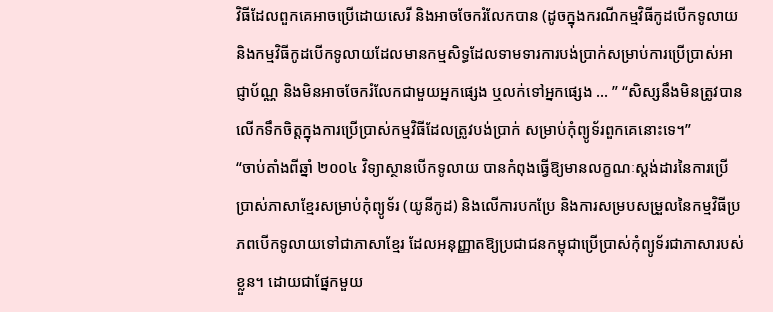វិធីដែលពួកគេអាចប្រើដោយសេរី និងអាចចែករំលែកបាន (ដូចក្នុងករណីកម្មវិធីកូដបើកទូលាយ និងកម្មវិធីកូដបើកទូលាយដែលមានកម្មសិទ្ធដែលទាមទារការបង់ប្រាក់សម្រាប់ការប្រើប្រាស់អាជ្ញាប័ណ្ណ និងមិនអាចចែករំលែកជាមួយអ្នកផ្សេង ឬលក់ទៅអ្នកផ្សេង … ” “សិស្សនឹងមិនត្រូវបានលើកទឹកចិត្តក្នុងការប្រើប្រាស់កម្មវិធីដែលត្រូវបង់ប្រាក់ សម្រាប់កុំព្យូទ័រពួកគេនោះទេ។”
“ចាប់តាំងពីឆ្នាំ ២០០៤ វិទ្យាស្ថានបើកទូលាយ បានកំពុងធ្វើឱ្យមានលក្ខណៈស្តង់ដារនៃការប្រើប្រាស់ភាសាខ្មែរសម្រាប់កុំព្យូទ័រ (យូនីកូដ) និងលើការបកប្រែ និងការសម្របសម្រួលនៃកម្មវិធីប្រភពបើកទូលាយទៅជាភាសាខ្មែរ ដែលអនុញ្ញាតឱ្យប្រជាជនកម្ពុជាប្រើប្រាស់កុំព្យូទ័រជាភាសារបស់ខ្លួន។ ដោយជាផ្នែកមួយ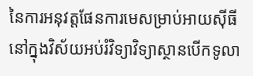នៃការអនុវត្តផែនការមេសម្រាប់អាយស៊ីធី នៅក្នុងវិស័យអប់រំវិទ្យាវិទ្យាស្ថានបើកទូលា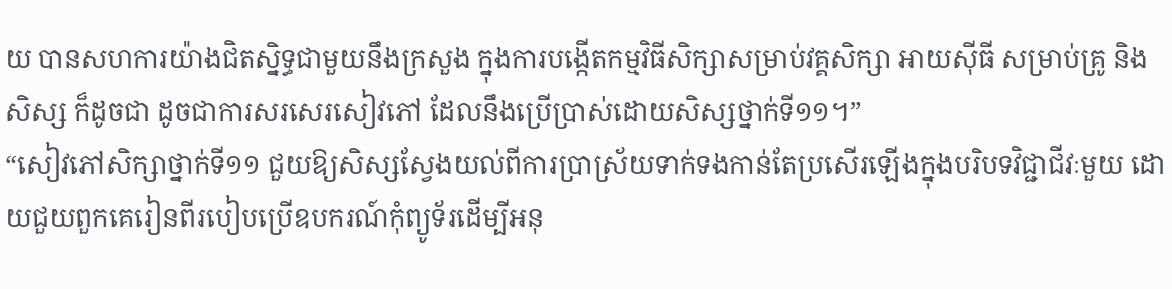យ បានសហការយ៉ាងជិតស្និទ្ធជាមួយនឹងក្រសួង ក្នុងការបង្កើតកម្មវិធីសិក្សាសម្រាប់វគ្គសិក្សា អាយស៊ីធី សម្រាប់គ្រូ និងសិស្ស ក៏ដូចជា ដូចជាការសរសេរសៀវភៅ ដែលនឹងប្រើប្រាស់ដោយសិស្សថ្នាក់ទី១១។”
“សៀវភៅសិក្សាថ្នាក់ទី១១ ជួយឱ្យសិស្សស្វែងយល់ពីការប្រាស្រ័យទាក់ទងកាន់តែប្រសើរឡើងក្នុងបរិបទវិជ្ជាជីវៈមួយ ដោយជួយពួកគេរៀនពីរបៀបប្រើឧបករណ៍កុំព្យូទ័រដើម្បីអនុ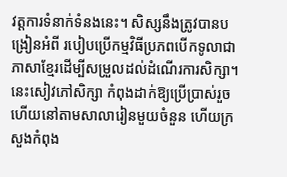វត្តការទំនាក់ទំនងនេះ។ សិស្សនឹងត្រូវបានបង្រៀនអំពី របៀបប្រើកម្មវិធីប្រភពបើកទូលាជាភាសាខ្មែរដើម្បីសម្រួលដល់ដំណើរការសិក្សា។ នេះសៀវភៅសិក្សា កំពុងដាក់ឱ្យប្រើប្រាស់រួចហើយនៅតាមសាលារៀនមួយចំនួន ហើយក្រសួងកំពុង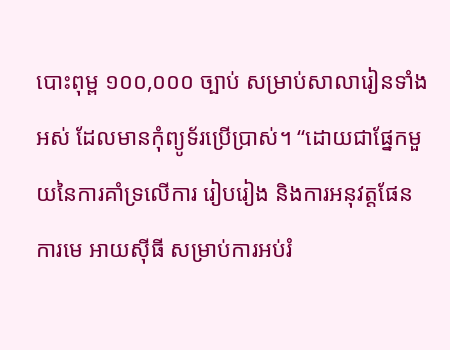បោះពុម្ព ១០០,០០០ ច្បាប់ សម្រាប់សាលារៀនទាំងអស់ ដែលមានកុំព្យូទ័រប្រើប្រាស់។ “ដោយជាផ្នែកមួយនៃការគាំទ្រលើការ រៀបរៀង និងការអនុវត្តផែនការមេ អាយស៊ីធី សម្រាប់ការអប់រំ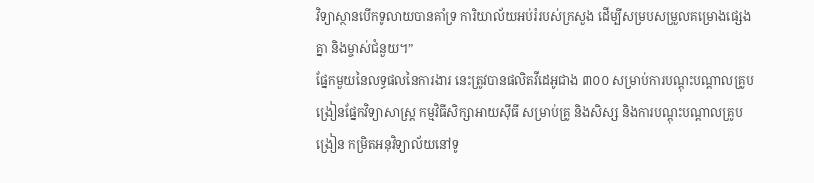វិទ្យាស្ថានបើកទូលាយបានគាំទ្រ ការិយាល័យអប់រំរបស់ក្រសួង ដើម្បីសម្របសម្រួលគម្រោងផ្សេងគ្នា និងម្ចាស់ជំនួយ។”
ផ្នែកមួយនៃលទ្ធផលនៃការងារ នេះត្រូវបានផលិតវីដេអូជាង ៣០០ សម្រាប់ការបណ្តុះបណ្តាលគ្រូបង្រៀនផ្នែកវិទ្យាសាស្ត្រ កម្មវិធីសិក្សាអាយស៊ីធី សម្រាប់គ្រូ និងសិស្ស និងការបណ្តុះបណ្តាលគ្រូបង្រៀន កម្រិតអនុវិទ្យាល័យនៅទូ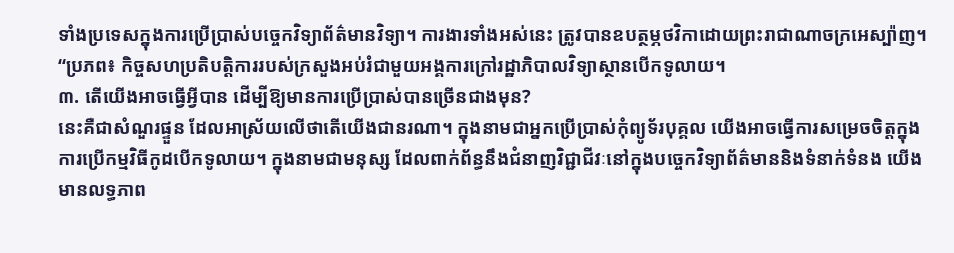ទាំងប្រទេសក្នុងការប្រើប្រាស់បច្ចេកវិទ្យាព័ត៌មានវិទ្យា។ ការងារទាំងអស់នេះ ត្រូវបានឧបត្ថម្ភថវិកាដោយព្រះរាជាណាចក្រអេស្ប៉ាញ។ “ប្រភព៖ កិច្ចសហប្រតិបត្តិការរបស់ក្រសួងអប់រំជាមួយអង្គការក្រៅរដ្ឋាភិបាលវិទ្យាស្ថានបើកទូលាយ។
៣. តើយើងអាចធ្វើអ្វីបាន ដើម្បីឱ្យមានការប្រើប្រាស់បានច្រើនជាងមុន?
នេះគឺជាសំណួរផ្ទួន ដែលអាស្រ័យលើថាតើយើងជានរណា។ ក្នុងនាមជាអ្នកប្រើប្រាស់កុំព្យូទ័របុគ្គល យើងអាចធ្វើការសម្រេចចិត្តក្នុងការប្រើកម្មវិធីកូដបើកទូលាយ។ ក្នុងនាមជាមនុស្ស ដែលពាក់ព័ន្ធនឹងជំនាញវិជ្ជាជីវៈនៅក្នុងបច្ចេកវិទ្យាព័ត៌មាននិងទំនាក់ទំនង យើងមានលទ្ធភាព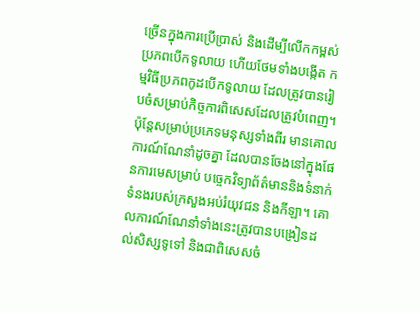ច្រើនក្នុងការប្រើប្រាស់ និងដើម្បីលើកកម្ពស់ប្រភពបើកទូលាយ ហើយថែមទាំងបង្កើត កម្មវិធីប្រភពកូដបើកទូលាយ ដែលត្រូវបានរៀបចំសម្រាប់កិច្ចការពិសេសដែលត្រូវបំពេញ។ ប៉ុន្តែសម្រាប់ប្រភេទមនុស្សទាំងពីរ មានគោលការណ៍ណែនាំដូចគ្នា ដែលបានចែងនៅក្នុងផែនការមេសម្រាប់ បច្ចេកវិទ្យាព័ត៌មាននិងទំនាក់ទំនងរបស់ក្រសួងអប់រំយុវជន និងកីឡា។ គោលការណ៍ណែនាំទាំងនេះត្រូវបានបង្រៀនដល់សិស្សទូទៅ និងជាពិសេសចំ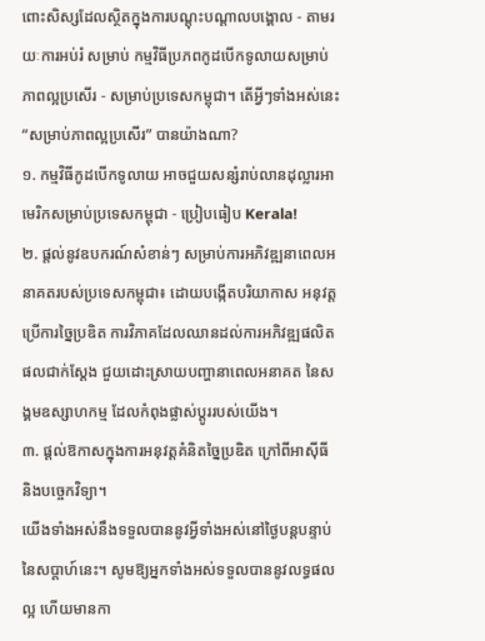ពោះសិស្សដែលស្ថិតក្នុងការបណ្តុះបណ្តាលបង្គោល - តាមរយៈការអប់រំ សម្រាប់ កម្មវិធីប្រភពកូដបើកទូលាយសម្រាប់ភាពល្អប្រសើរ - សម្រាប់ប្រទេសកម្ពុជា។ តើអ្វីៗទាំងអស់នេះ “សម្រាប់ភាពល្អប្រសើរ” បានយ៉ាងណា?
១. កម្មវិធីកូដបើកទូលាយ អាចជួយសន្សំរាប់លានដុល្លារអាមេរិកសម្រាប់ប្រទេសកម្ពុជា - ប្រៀបធៀប Kerala!
២. ផ្តល់នូវឧបករណ៍សំខាន់ៗ សម្រាប់ការអភិវឌ្ឍនាពេលអនាគតរបស់ប្រទេសកម្ពុជា៖ ដោយបង្កើតបរិយាកាស អនុវត្តប្រើការច្នៃប្រឌិត ការវិភាគដែលឈានដល់ការអភិវឌ្ឍផលិតផលជាក់ស្តែង ជួយដោះស្រាយបញ្ហានាពេលអនាគត នៃសង្គមឧស្សាហកម្ម ដែលកំពុងផ្លាស់ប្តូររបស់យើង។
៣. ផ្តល់ឱកាសក្នុងការអនុវត្តគំនិតច្នៃប្រឌិត ក្រៅពីអាស៊ីធី និងបច្ចេកវិទ្យា។
យើងទាំងអស់នឹងទទួលបាននូវអ្វីទាំងអស់នៅថ្ងៃបន្តបន្ទាប់នៃសប្តាហ៍នេះ។ សូមឱ្យអ្នកទាំងអស់ទទួលបាននូវលទ្ធផលល្អ ហើយមានកា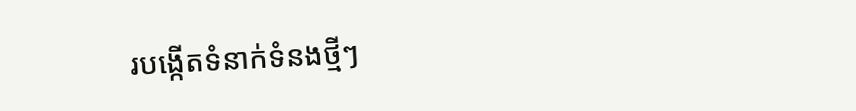របង្កើតទំនាក់ទំនងថ្មីៗ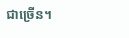ជាច្រើន។